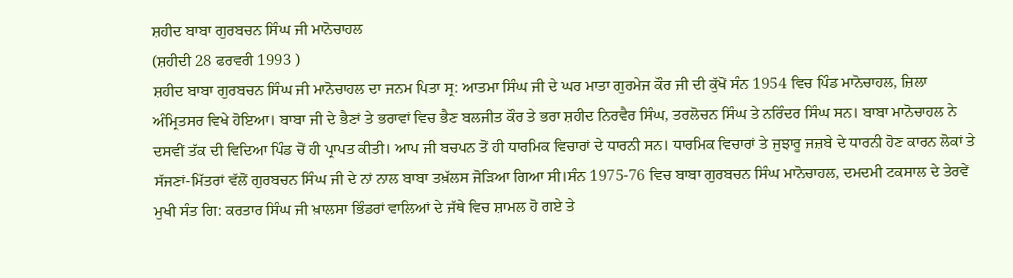ਸ਼ਹੀਦ ਬਾਬਾ ਗੁਰਬਚਨ ਸਿੰਘ ਜੀ ਮਾਨੋਚਾਹਲ
(ਸ਼ਹੀਦੀ 28 ਫਰਵਰੀ 1993 )
ਸ਼ਹੀਦ ਬਾਬਾ ਗੁਰਬਚਨ ਸਿੰਘ ਜੀ ਮਾਨੋਚਾਹਲ ਦਾ ਜਨਮ ਪਿਤਾ ਸ੍ਰ: ਆਤਮਾ ਸਿੰਘ ਜੀ ਦੇ ਘਰ ਮਾਤਾ ਗੁਰਮੇਜ ਕੌਰ ਜੀ ਦੀ ਕੁੱਖੋਂ ਸੰਨ 1954 ਵਿਚ ਪਿੰਡ ਮਾਨੋਚਾਹਲ, ਜ਼ਿਲਾ ਅੰਮ੍ਰਿਤਸਰ ਵਿਖੇ ਹੋਇਆ। ਬਾਬਾ ਜੀ ਦੇ ਭੈਣਾਂ ਤੇ ਭਰਾਵਾਂ ਵਿਚ ਭੈਣ ਬਲਜੀਤ ਕੌਰ ਤੇ ਭਰਾ ਸ਼ਹੀਦ ਨਿਰਵੈਰ ਸਿੰਘ, ਤਰਲੋਚਨ ਸਿੰਘ ਤੇ ਨਰਿੰਦਰ ਸਿੰਘ ਸਨ। ਬਾਬਾ ਮਾਨੋਚਾਹਲ ਨੇ ਦਸਵੀਂ ਤੱਕ ਦੀ ਵਿਦਿਆ ਪਿੰਡ ਚੋਂ ਹੀ ਪ੍ਰਾਪਤ ਕੀਤੀ। ਆਪ ਜੀ ਬਚਪਨ ਤੋਂ ਹੀ ਧਾਰਮਿਕ ਵਿਚਾਰਾਂ ਦੇ ਧਾਰਨੀ ਸਨ। ਧਾਰਮਿਕ ਵਿਚਾਰਾਂ ਤੇ ਜੁਝਾਰੂ ਜਜ਼ਬੇ ਦੇ ਧਾਰਨੀ ਹੋਣ ਕਾਰਨ ਲੋਕਾਂ ਤੇ ਸੱਜਣਾਂ-ਮਿੱਤਰਾਂ ਵੱਲੋਂ ਗੁਰਬਚਨ ਸਿੰਘ ਜੀ ਦੇ ਨਾਂ ਨਾਲ ਬਾਬਾ ਤਖ਼ੱਲਸ ਜੋਡ਼ਿਆ ਗਿਆ ਸੀ।ਸੰਨ 1975-76 ਵਿਚ ਬਾਬਾ ਗੁਰਬਚਨ ਸਿੰਘ ਮਾਨੋਚਾਹਲ, ਦਮਦਮੀ ਟਕਸਾਲ ਦੇ ਤੇਰਵੇਂ ਮੁਖੀ ਸੰਤ ਗਿ: ਕਰਤਾਰ ਸਿੰਘ ਜੀ ਖ਼ਾਲਸਾ ਭਿੰਡਰਾਂ ਵਾਲਿਆਂ ਦੇ ਜੱਥੇ ਵਿਚ ਸ਼ਾਮਲ ਹੋ ਗਏ ਤੇ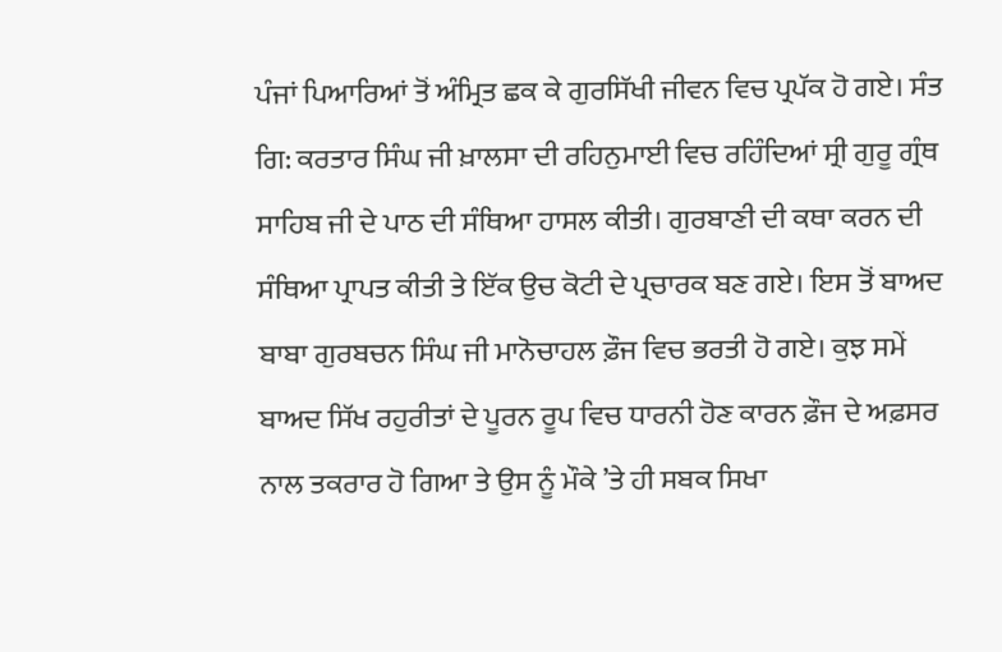ਪੰਜਾਂ ਪਿਆਰਿਆਂ ਤੋਂ ਅੰਮ੍ਰਿਤ ਛਕ ਕੇ ਗੁਰਸਿੱਖੀ ਜੀਵਨ ਵਿਚ ਪ੍ਰਪੱਕ ਹੋ ਗਏ। ਸੰਤ ਗਿ: ਕਰਤਾਰ ਸਿੰਘ ਜੀ ਖ਼ਾਲਸਾ ਦੀ ਰਹਿਨੁਮਾਈ ਵਿਚ ਰਹਿੰਦਿਆਂ ਸ੍ਰੀ ਗੁਰੂ ਗ੍ਰੰਥ ਸਾਹਿਬ ਜੀ ਦੇ ਪਾਠ ਦੀ ਸੰਥਿਆ ਹਾਸਲ ਕੀਤੀ। ਗੁਰਬਾਣੀ ਦੀ ਕਥਾ ਕਰਨ ਦੀ ਸੰਥਿਆ ਪ੍ਰਾਪਤ ਕੀਤੀ ਤੇ ਇੱਕ ਉਚ ਕੋਟੀ ਦੇ ਪ੍ਰਚਾਰਕ ਬਣ ਗਏ। ਇਸ ਤੋਂ ਬਾਅਦ ਬਾਬਾ ਗੁਰਬਚਨ ਸਿੰਘ ਜੀ ਮਾਨੋਚਾਹਲ ਫ਼ੌਜ ਵਿਚ ਭਰਤੀ ਹੋ ਗਏ। ਕੁਝ ਸਮੇਂ ਬਾਅਦ ਸਿੱਖ ਰਹੁਰੀਤਾਂ ਦੇ ਪੂਰਨ ਰੂਪ ਵਿਚ ਧਾਰਨੀ ਹੋਣ ਕਾਰਨ ਫ਼ੌਜ ਦੇ ਅਫ਼ਸਰ ਨਾਲ ਤਕਰਾਰ ਹੋ ਗਿਆ ਤੇ ਉਸ ਨੂੰ ਮੌਕੇ ’ਤੇ ਹੀ ਸਬਕ ਸਿਖਾ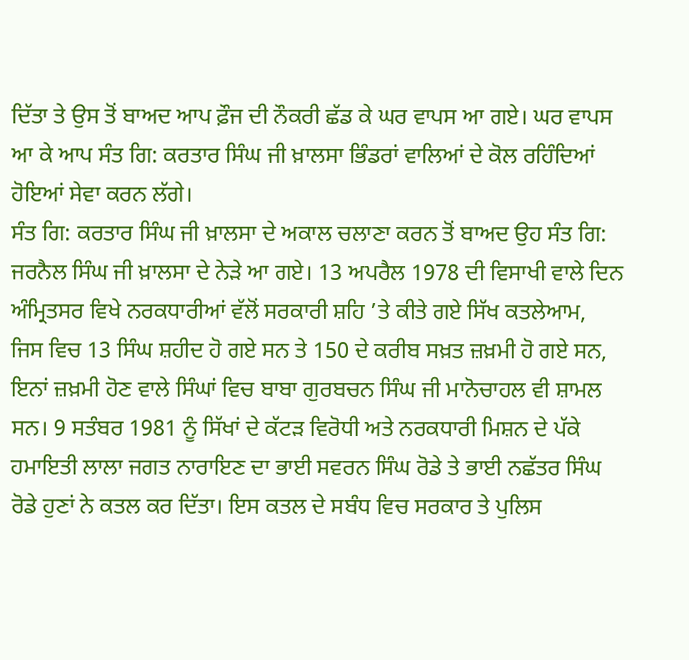ਦਿੱਤਾ ਤੇ ਉਸ ਤੋਂ ਬਾਅਦ ਆਪ ਫ਼ੌਜ ਦੀ ਨੌਕਰੀ ਛੱਡ ਕੇ ਘਰ ਵਾਪਸ ਆ ਗਏ। ਘਰ ਵਾਪਸ ਆ ਕੇ ਆਪ ਸੰਤ ਗਿ: ਕਰਤਾਰ ਸਿੰਘ ਜੀ ਖ਼ਾਲਸਾ ਭਿੰਡਰਾਂ ਵਾਲਿਆਂ ਦੇ ਕੋਲ ਰਹਿੰਦਿਆਂ ਹੋਇਆਂ ਸੇਵਾ ਕਰਨ ਲੱਗੇ।
ਸੰਤ ਗਿ: ਕਰਤਾਰ ਸਿੰਘ ਜੀ ਖ਼ਾਲਸਾ ਦੇ ਅਕਾਲ ਚਲਾਣਾ ਕਰਨ ਤੋਂ ਬਾਅਦ ਉਹ ਸੰਤ ਗਿ: ਜਰਨੈਲ ਸਿੰਘ ਜੀ ਖ਼ਾਲਸਾ ਦੇ ਨੇਡ਼ੇ ਆ ਗਏ। 13 ਅਪਰੈਲ 1978 ਦੀ ਵਿਸਾਖੀ ਵਾਲੇ ਦਿਨ ਅੰਮ੍ਰਿਤਸਰ ਵਿਖੇ ਨਰਕਧਾਰੀਆਂ ਵੱਲੋਂ ਸਰਕਾਰੀ ਸ਼ਹਿ ’ਤੇ ਕੀਤੇ ਗਏ ਸਿੱਖ ਕਤਲੇਆਮ, ਜਿਸ ਵਿਚ 13 ਸਿੰਘ ਸ਼ਹੀਦ ਹੋ ਗਏ ਸਨ ਤੇ 150 ਦੇ ਕਰੀਬ ਸਖ਼ਤ ਜ਼ਖ਼ਮੀ ਹੋ ਗਏ ਸਨ, ਇਨਾਂ ਜ਼ਖ਼ਮੀ ਹੋਣ ਵਾਲੇ ਸਿੰਘਾਂ ਵਿਚ ਬਾਬਾ ਗੁਰਬਚਨ ਸਿੰਘ ਜੀ ਮਾਨੋਚਾਹਲ ਵੀ ਸ਼ਾਮਲ ਸਨ। 9 ਸਤੰਬਰ 1981 ਨੂੰ ਸਿੱਖਾਂ ਦੇ ਕੱਟਡ਼ ਵਿਰੋਧੀ ਅਤੇ ਨਰਕਧਾਰੀ ਮਿਸ਼ਨ ਦੇ ਪੱਕੇ ਹਮਾਇਤੀ ਲਾਲਾ ਜਗਤ ਨਾਰਾਇਣ ਦਾ ਭਾਈ ਸਵਰਨ ਸਿੰਘ ਰੋਡੇ ਤੇ ਭਾਈ ਨਛੱਤਰ ਸਿੰਘ ਰੋਡੇ ਹੁਣਾਂ ਨੇ ਕਤਲ ਕਰ ਦਿੱਤਾ। ਇਸ ਕਤਲ ਦੇ ਸਬੰਧ ਵਿਚ ਸਰਕਾਰ ਤੇ ਪੁਲਿਸ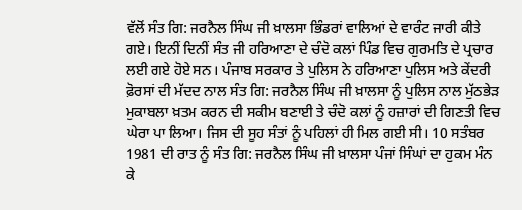ਵੱਲੋਂ ਸੰਤ ਗਿ: ਜਰਨੈਲ ਸਿੰਘ ਜੀ ਖ਼ਾਲਸਾ ਭਿੰਡਰਾਂ ਵਾਲਿਆਂ ਦੇ ਵਾਰੰਟ ਜਾਰੀ ਕੀਤੇ ਗਏ। ਇਨੀਂ ਦਿਨੀਂ ਸੰਤ ਜੀ ਹਰਿਆਣਾ ਦੇ ਚੰਦੋ ਕਲਾਂ ਪਿੰਡ ਵਿਚ ਗੁਰਮਤਿ ਦੇ ਪ੍ਰਚਾਰ ਲਈ ਗਏ ਹੋਏ ਸਨ। ਪੰਜਾਬ ਸਰਕਾਰ ਤੇ ਪੁਲਿਸ ਨੇ ਹਰਿਆਣਾ ਪੁਲਿਸ ਅਤੇ ਕੇਂਦਰੀ ਫ਼ੋਰਸਾਂ ਦੀ ਮੱਦਦ ਨਾਲ ਸੰਤ ਗਿ: ਜਰਨੈਲ ਸਿੰਘ ਜੀ ਖ਼ਾਲਸਾ ਨੂੰ ਪੁਲਿਸ ਨਾਲ ਮੁੱਠਭੇਡ਼ ਮੁਕਾਬਲਾ ਖ਼ਤਮ ਕਰਨ ਦੀ ਸਕੀਮ ਬਣਾਈ ਤੇ ਚੰਦੋ ਕਲਾਂ ਨੂੰ ਹਜ਼ਾਰਾਂ ਦੀ ਗਿਣਤੀ ਵਿਚ ਘੇਰਾ ਪਾ ਲਿਆ। ਜਿਸ ਦੀ ਸੂਹ ਸੰਤਾਂ ਨੂੰ ਪਹਿਲਾਂ ਹੀ ਮਿਲ ਗਈ ਸੀ। 10 ਸਤੰਬਰ 1981 ਦੀ ਰਾਤ ਨੂੰ ਸੰਤ ਗਿ: ਜਰਨੈਲ ਸਿੰਘ ਜੀ ਖ਼ਾਲਸਾ ਪੰਜਾਂ ਸਿੰਘਾਂ ਦਾ ਹੁਕਮ ਮੰਨ ਕੇ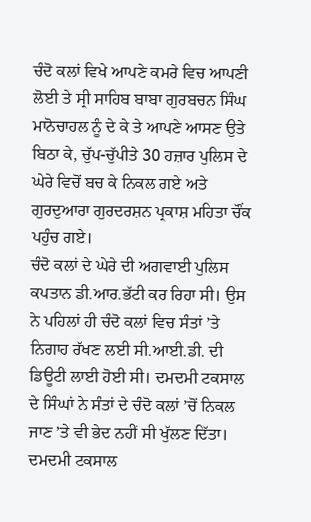ਚੰਦੋ ਕਲਾਂ ਵਿਖੇ ਆਪਣੇ ਕਮਰੇ ਵਿਚ ਆਪਣੀ ਲੋਈ ਤੇ ਸ੍ਰੀ ਸਾਹਿਬ ਬਾਬਾ ਗੁਰਬਚਨ ਸਿੰਘ ਮਾਨੋਚਾਹਲ ਨੂੰ ਦੇ ਕੇ ਤੇ ਆਪਣੇ ਆਸਣ ਉਤੇ ਬਿਠਾ ਕੇ, ਚੁੱਪ-ਚੁੱਪੀਤੇ 30 ਹਜ਼ਾਰ ਪੁਲਿਸ ਦੇ ਘੇਰੇ ਵਿਚੋਂ ਬਚ ਕੇ ਨਿਕਲ ਗਏ ਅਤੇ ਗੁਰਦੁਆਰਾ ਗੁਰਦਰਸ਼ਨ ਪ੍ਰਕਾਸ਼ ਮਹਿਤਾ ਚੌਂਕ ਪਹੁੰਚ ਗਏ।
ਚੰਦੋ ਕਲਾਂ ਦੇ ਘੇਰੇ ਦੀ ਅਗਵਾਈ ਪੁਲਿਸ ਕਪਤਾਨ ਡੀ.ਆਰ.ਭੱਟੀ ਕਰ ਰਿਹਾ ਸੀ। ਉਸ ਨੇ ਪਹਿਲਾਂ ਹੀ ਚੰਦੋ ਕਲਾਂ ਵਿਚ ਸੰਤਾਂ ’ਤੇ ਨਿਗਾਹ ਰੱਖਣ ਲਈ ਸੀ.ਆਈ.ਡੀ. ਦੀ ਡਿਊਟੀ ਲਾਈ ਹੋਈ ਸੀ। ਦਮਦਮੀ ਟਕਸਾਲ ਦੇ ਸਿੰਘਾਂ ਨੇ ਸੰਤਾਂ ਦੇ ਚੰਦੋ ਕਲਾਂ ’ਚੋਂ ਨਿਕਲ ਜਾਣ ’ਤੇ ਵੀ ਭੇਦ ਨਹੀਂ ਸੀ ਖੁੱਲਣ ਦਿੱਤਾ। ਦਮਦਮੀ ਟਕਸਾਲ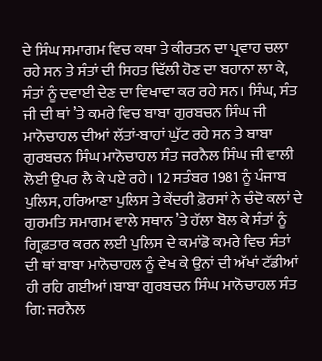ਦੇ ਸਿੰਘ ਸਮਾਗਮ ਵਿਚ ਕਥਾ ਤੇ ਕੀਰਤਨ ਦਾ ਪ੍ਰਵਾਹ ਚਲਾ ਰਹੇ ਸਨ ਤੇ ਸੰਤਾਂ ਦੀ ਸਿਹਤ ਢਿੱਲੀ ਹੋਣ ਦਾ ਬਹਾਨਾ ਲਾ ਕੇ, ਸੰਤਾਂ ਨੂੰ ਦਵਾਈ ਦੇਣ ਦਾ ਵਿਖਾਵਾ ਕਰ ਰਹੇ ਸਨ। ਸਿੰਘ, ਸੰਤ ਜੀ ਦੀ ਥਾਂ ’ਤੇ ਕਮਰੇ ਵਿਚ ਬਾਬਾ ਗੁਰਬਚਨ ਸਿੰਘ ਜੀ ਮਾਨੋਚਾਹਲ ਦੀਆਂ ਲੱਤਾਂ-ਬਾਹਾਂ ਘੁੱਟ ਰਹੇ ਸਨ ਤੇ ਬਾਬਾ ਗੁਰਬਚਨ ਸਿੰਘ ਮਾਨੋਚਾਹਲ ਸੰਤ ਜਰਨੈਲ ਸਿੰਘ ਜੀ ਵਾਲੀ ਲੋਈ ਉਪਰ ਲੈ ਕੇ ਪਏ ਰਹੇ। 12 ਸਤੰਬਰ 1981 ਨੂੰ ਪੰਜਾਬ ਪੁਲਿਸ, ਹਰਿਆਣਾ ਪੁਲਿਸ ਤੇ ਕੇਂਦਰੀ ਫ਼ੋਰਸਾਂ ਨੇ ਚੰਦੋ ਕਲਾਂ ਦੇ ਗੁਰਮਤਿ ਸਮਾਗਮ ਵਾਲੇ ਸਥਾਨ ’ਤੇ ਹੱਲਾ ਬੋਲ ਕੇ ਸੰਤਾਂ ਨੂੰ ਗ੍ਰਿਫ਼ਤਾਰ ਕਰਨ ਲਈ ਪੁਲਿਸ ਦੇ ਕਮਾਂਡੋ ਕਮਰੇ ਵਿਚ ਸੰਤਾਂ ਦੀ ਥਾਂ ਬਾਬਾ ਮਾਨੋਚਾਹਲ ਨੂੰ ਵੇਖ ਕੇ ਉਨਾਂ ਦੀ ਅੱਖਾਂ ਟੱਡੀਆਂ ਹੀ ਰਹਿ ਗਈਆਂ।ਬਾਬਾ ਗੁਰਬਚਨ ਸਿੰਘ ਮਾਨੋਚਾਹਲ ਸੰਤ ਗਿ: ਜਰਨੈਲ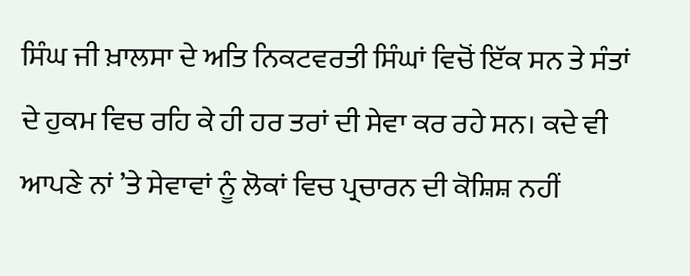ਸਿੰਘ ਜੀ ਖ਼ਾਲਸਾ ਦੇ ਅਤਿ ਨਿਕਟਵਰਤੀ ਸਿੰਘਾਂ ਵਿਚੋਂ ਇੱਕ ਸਨ ਤੇ ਸੰਤਾਂ ਦੇ ਹੁਕਮ ਵਿਚ ਰਹਿ ਕੇ ਹੀ ਹਰ ਤਰਾਂ ਦੀ ਸੇਵਾ ਕਰ ਰਹੇ ਸਨ। ਕਦੇ ਵੀ ਆਪਣੇ ਨਾਂ ’ਤੇ ਸੇਵਾਵਾਂ ਨੂੰ ਲੋਕਾਂ ਵਿਚ ਪ੍ਰਚਾਰਨ ਦੀ ਕੋਸ਼ਿਸ਼ ਨਹੀਂ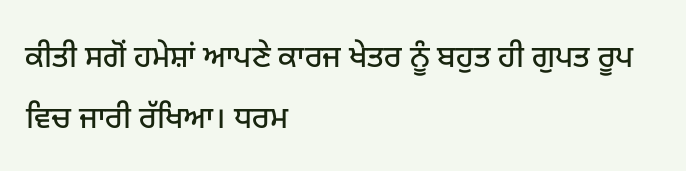ਕੀਤੀ ਸਗੋਂ ਹਮੇਸ਼ਾਂ ਆਪਣੇ ਕਾਰਜ ਖੇਤਰ ਨੂੰ ਬਹੁਤ ਹੀ ਗੁਪਤ ਰੂਪ ਵਿਚ ਜਾਰੀ ਰੱਖਿਆ। ਧਰਮ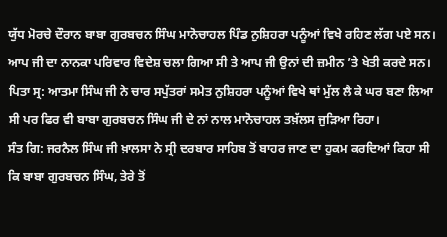ਯੁੱਧ ਮੋਰਚੇ ਦੌਰਾਨ ਬਾਬਾ ਗੁਰਬਚਨ ਸਿੰਘ ਮਾਨੋਚਾਹਲ ਪਿੰਡ ਨੁਸ਼ਿਹਰਾ ਪਨੂੰਆਂ ਵਿਖੇ ਰਹਿਣ ਲੱਗ ਪਏ ਸਨ। ਆਪ ਜੀ ਦਾ ਨਾਨਕਾ ਪਰਿਵਾਰ ਵਿਦੇਸ਼ ਚਲਾ ਗਿਆ ਸੀ ਤੇ ਆਪ ਜੀ ਉਨਾਂ ਦੀ ਜ਼ਮੀਨ ’ਤੇ ਖੇਤੀ ਕਰਦੇ ਸਨ। ਪਿਤਾ ਸ੍ਰ: ਆਤਮਾ ਸਿੰਘ ਜੀ ਨੇ ਚਾਰ ਸਪੁੱਤਰਾਂ ਸਮੇਤ ਨੁਸ਼ਿਹਰਾ ਪਨੂੰਆਂ ਵਿਖੇ ਥਾਂ ਮੁੱਲ ਲੈ ਕੇ ਘਰ ਬਣਾ ਲਿਆ ਸੀ ਪਰ ਫਿਰ ਵੀ ਬਾਬਾ ਗੁਰਬਚਨ ਸਿੰਘ ਜੀ ਦੇ ਨਾਂ ਨਾਲ ਮਾਨੋਚਾਹਲ ਤਖ਼ੱਲਸ ਜੁਡ਼ਿਆ ਰਿਹਾ।
ਸੰਤ ਗਿ: ਜਰਨੈਲ ਸਿੰਘ ਜੀ ਖ਼ਾਲਸਾ ਨੇ ਸ੍ਰੀ ਦਰਬਾਰ ਸਾਹਿਬ ਤੋਂ ਬਾਹਰ ਜਾਣ ਦਾ ਹੁਕਮ ਕਰਦਿਆਂ ਕਿਹਾ ਸੀ ਕਿ ਬਾਬਾ ਗੁਰਬਚਨ ਸਿੰਘ, ਤੇਰੇ ਤੋਂ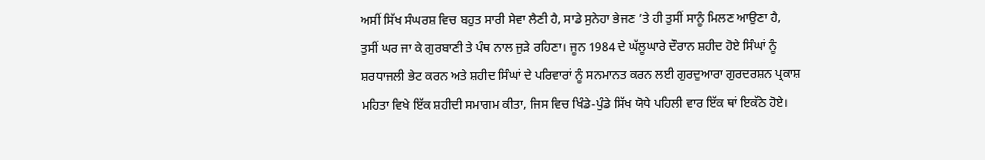ਅਸੀਂ ਸਿੱਖ ਸੰਘਰਸ਼ ਵਿਚ ਬਹੁਤ ਸਾਰੀ ਸੇਵਾ ਲੈਣੀ ਹੈ, ਸਾਡੇ ਸੁਨੇਹਾ ਭੇਜਣ ’ਤੇ ਹੀ ਤੁਸੀਂ ਸਾਨੂੰ ਮਿਲਣ ਆਉਣਾ ਹੈ, ਤੁਸੀਂ ਘਰ ਜਾ ਕੇ ਗੁਰਬਾਣੀ ਤੇ ਪੰਥ ਨਾਲ ਜੁਡ਼ੇ ਰਹਿਣਾ। ਜੂਨ 1984 ਦੇ ਘੱਲੂਘਾਰੇ ਦੌਰਾਨ ਸ਼ਹੀਦ ਹੋਏ ਸਿੰਘਾਂ ਨੂੰ ਸ਼ਰਧਾਜਲੀ ਭੇਟ ਕਰਨ ਅਤੇ ਸ਼ਹੀਦ ਸਿੰਘਾਂ ਦੇ ਪਰਿਵਾਰਾਂ ਨੂੰ ਸਨਮਾਨਤ ਕਰਨ ਲਈ ਗੁਰਦੁਆਰਾ ਗੁਰਦਰਸ਼ਨ ਪ੍ਰਕਾਸ਼ ਮਹਿਤਾ ਵਿਖੇ ਇੱਕ ਸ਼ਹੀਦੀ ਸਮਾਗਮ ਕੀਤਾ, ਜਿਸ ਵਿਚ ਖਿੰਡੇ-ਪੁੰਡੇ ਸਿੱਖ ਯੋਧੇ ਪਹਿਲੀ ਵਾਰ ਇੱਕ ਥਾਂ ਇਕੱਠੇ ਹੋਏ।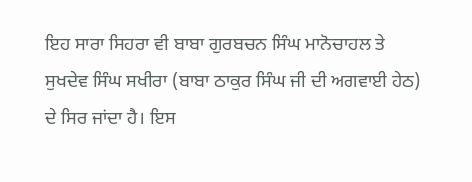ਇਹ ਸਾਰਾ ਸਿਹਰਾ ਵੀ ਬਾਬਾ ਗੁਰਬਚਨ ਸਿੰਘ ਮਾਨੋਚਾਹਲ ਤੇ ਸੁਖਦੇਵ ਸਿੰਘ ਸਖੀਰਾ (ਬਾਬਾ ਠਾਕੁਰ ਸਿੰਘ ਜੀ ਦੀ ਅਗਵਾਈ ਹੇਠ) ਦੇ ਸਿਰ ਜਾਂਦਾ ਹੈ। ਇਸ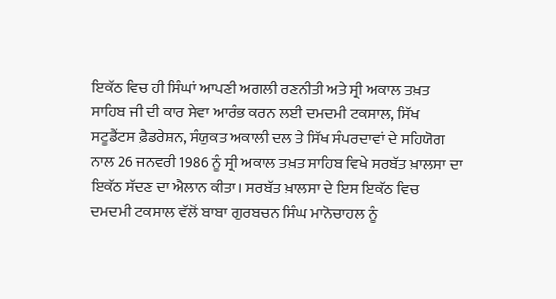ਇਕੱਠ ਵਿਚ ਹੀ ਸਿੰਘਾਂ ਆਪਣੀ ਅਗਲੀ ਰਣਨੀਤੀ ਅਤੇ ਸ੍ਰੀ ਅਕਾਲ ਤਖ਼ਤ ਸਾਹਿਬ ਜੀ ਦੀ ਕਾਰ ਸੇਵਾ ਆਰੰਭ ਕਰਨ ਲਈ ਦਮਦਮੀ ਟਕਸਾਲ, ਸਿੱਖ ਸਟੂਡੈਂਟਸ ਫ਼ੈਡਰੇਸ਼ਨ, ਸੰਯੁਕਤ ਅਕਾਲੀ ਦਲ ਤੇ ਸਿੱਖ ਸੰਪਰਦਾਵਾਂ ਦੇ ਸਹਿਯੋਗ ਨਾਲ 26 ਜਨਵਰੀ 1986 ਨੂੰ ਸ੍ਰੀ ਅਕਾਲ ਤਖ਼ਤ ਸਾਹਿਬ ਵਿਖੇ ਸਰਬੱਤ ਖ਼ਾਲਸਾ ਦਾ ਇਕੱਠ ਸੱਦਣ ਦਾ ਐਲਾਨ ਕੀਤਾ। ਸਰਬੱਤ ਖ਼ਾਲਸਾ ਦੇ ਇਸ ਇਕੱਠ ਵਿਚ ਦਮਦਮੀ ਟਕਸਾਲ ਵੱਲੋਂ ਬਾਬਾ ਗੁਰਬਚਨ ਸਿੰਘ ਮਾਨੋਚਾਹਲ ਨੂੰ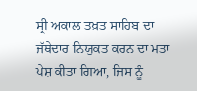ਸ੍ਰੀ ਅਕਾਲ ਤਖ਼ਤ ਸਾਹਿਬ ਦਾ ਜੱਥੇਦਾਰ ਨਿਯੁਕਤ ਕਰਨ ਦਾ ਮਤਾ ਪੇਸ਼ ਕੀਤਾ ਗਿਆ, ਜਿਸ ਨੂੰ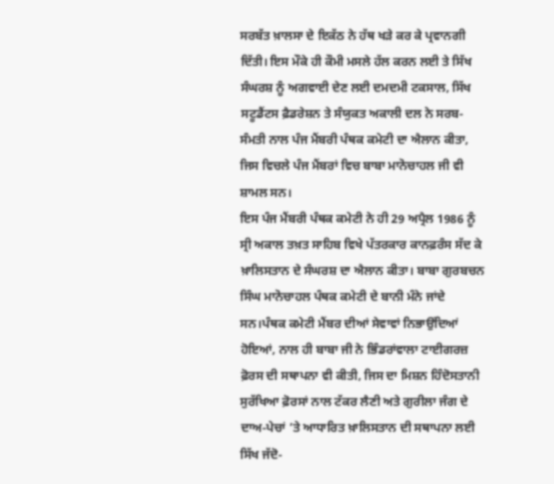ਸਰਬੱਤ ਖ਼ਾਲਸਾ ਦੇ ਇਕੱਠ ਨੇ ਹੱਥ ਖਡ਼ੇ ਕਰ ਕੇ ਪ੍ਰਵਾਨਗੀ ਦਿੱਤੀ। ਇਸ ਮੌਕੇ ਹੀ ਕੌਮੀ ਮਸਲੇ ਹੱਲ ਕਰਨ ਲਈ ਤੇ ਸਿੱਖ ਸੰਘਰਸ਼ ਨੂੰ ਅਗਵਾਈ ਦੇਣ ਲਈ ਦਮਦਮੀ ਟਕਸਾਲ, ਸਿੱਖ ਸਟੂਡੈਂਟਸ ਫ਼ੈਡਰੇਸ਼ਨ ਤੇ ਸੰਯੁਕਤ ਅਕਾਲੀ ਦਲ ਨੇ ਸਰਬ-ਸੰਮਤੀ ਨਾਲ ਪੰਜ ਮੈਂਬਰੀ ਪੰਥਕ ਕਮੇਟੀ ਦਾ ਐਲਾਨ ਕੀਤਾ, ਜਿਸ ਵਿਚਲੇ ਪੰਜ ਮੈਂਬਰਾਂ ਵਿਚ ਬਾਬਾ ਮਾਨੋਚਾਹਲ ਜੀ ਵੀ ਸ਼ਾਮਲ ਸਨ।
ਇਸ ਪੰਜ ਮੈਂਬਰੀ ਪੰਥਕ ਕਮੇਟੀ ਨੇ ਹੀ 29 ਅਪ੍ਰੈਲ 1986 ਨੂੰ ਸ੍ਰੀ ਅਕਾਲ ਤਖ਼ਤ ਸਾਹਿਬ ਵਿਖੇ ਪੱਤਰਕਾਰ ਕਾਨਫ਼ਰੰਸ ਸੱਦ ਕੇ ਖ਼ਾਲਿਸਤਾਨ ਦੇ ਸੰਘਰਸ਼ ਦਾ ਐਲਾਨ ਕੀਤਾ। ਬਾਬਾ ਗੁਰਬਚਨ ਸਿੰਘ ਮਾਨੋਚਾਹਲ ਪੰਥਕ ਕਮੇਟੀ ਦੇ ਬਾਨੀ ਮੰਨੇ ਜਾਂਦੇ ਸਨ।ਪੰਥਕ ਕਮੇਟੀ ਮੈਂਬਰ ਦੀਆਂ ਸੇਵਾਵਾਂ ਨਿਭਾਉਂਦਿਆਂ ਹੋਇਆਂ, ਨਾਲ ਹੀ ਬਾਬਾ ਜੀ ਨੇ ਭਿੰਡਰਾਂਵਾਲਾ ਟਾਈਗਰਜ਼ ਫ਼ੋਰਸ ਦੀ ਸਥਾਪਨਾ ਵੀ ਕੀਤੀ, ਜਿਸ ਦਾ ਮਿਸ਼ਨ ਹਿੰਦੋਸਤਾਨੀ ਸੁਰੱਖਿਆ ਫ਼ੋਰਸਾਂ ਨਾਲ ਟੱਕਰ ਲੈਣੀ ਅਤੇ ਗੁਰੀਲਾ ਜੰਗ ਦੇ ਦਾਅ-ਪੇਚਾਂ ’ਤੇ ਆਧਾਰਿਤ ਖ਼ਾਲਿਸਤਾਨ ਦੀ ਸਥਾਪਨਾ ਲਈ ਸਿੱਖ ਜੱਦੋ-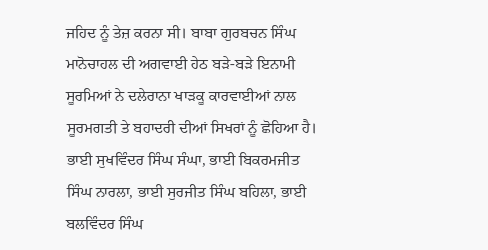ਜਹਿਦ ਨੂੰ ਤੇਜ਼ ਕਰਨਾ ਸੀ। ਬਾਬਾ ਗੁਰਬਚਨ ਸਿੰਘ ਮਾਨੋਚਾਹਲ ਦੀ ਅਗਵਾਈ ਹੇਠ ਬਡ਼ੇ-ਬਡ਼ੇ ਇਨਾਮੀ ਸੂਰਮਿਆਂ ਨੇ ਦਲੇਰਾਨਾ ਖਾਡ਼ਕੂ ਕਾਰਵਾਈਆਂ ਨਾਲ ਸੂਰਮਗਤੀ ਤੇ ਬਹਾਦਰੀ ਦੀਆਂ ਸਿਖਰਾਂ ਨੂੰ ਛੋਹਿਆ ਹੈ। ਭਾਈ ਸੁਖਵਿੰਦਰ ਸਿੰਘ ਸੰਘਾ, ਭਾਈ ਬਿਕਰਮਜੀਤ ਸਿੰਘ ਨਾਰਲਾ, ਭਾਈ ਸੁਰਜੀਤ ਸਿੰਘ ਬਹਿਲਾ, ਭਾਈ ਬਲਵਿੰਦਰ ਸਿੰਘ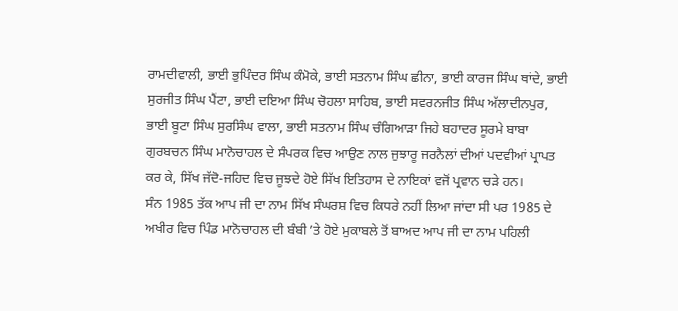ਰਾਮਦੀਵਾਲੀ, ਭਾਈ ਭੁਪਿੰਦਰ ਸਿੰਘ ਕੰਮੋਕੇ, ਭਾਈ ਸਤਨਾਮ ਸਿੰਘ ਛੀਨਾ, ਭਾਈ ਕਾਰਜ ਸਿੰਘ ਥਾਂਦੇ, ਭਾਈ ਸੁਰਜੀਤ ਸਿੰਘ ਪੈਂਟਾ, ਭਾਈ ਦਇਆ ਸਿੰਘ ਚੋਹਲਾ ਸਾਹਿਬ, ਭਾਈ ਸਵਰਨਜੀਤ ਸਿੰਘ ਅੱਲਾਦੀਨਪੁਰ, ਭਾਈ ਬੂਟਾ ਸਿੰਘ ਸੁਰਸਿੰਘ ਵਾਲਾ, ਭਾਈ ਸਤਨਾਮ ਸਿੰਘ ਚੰਗਿਆਡ਼ਾ ਜਿਹੇ ਬਹਾਦਰ ਸੂਰਮੇ ਬਾਬਾ ਗੁਰਬਚਨ ਸਿੰਘ ਮਾਨੋਚਾਹਲ ਦੇ ਸੰਪਰਕ ਵਿਚ ਆਉਣ ਨਾਲ ਜੁਝਾਰੂ ਜਰਨੈਲਾਂ ਦੀਆਂ ਪਦਵੀਆਂ ਪ੍ਰਾਪਤ ਕਰ ਕੇ, ਸਿੱਖ ਜੱਦੋ-ਜਹਿਦ ਵਿਚ ਜੂਝਦੇ ਹੋਏ ਸਿੱਖ ਇਤਿਹਾਸ ਦੇ ਨਾਇਕਾਂ ਵਜੋਂ ਪ੍ਰਵਾਨ ਚਡ਼ੇ ਹਨ।
ਸੰਨ 1985 ਤੱਕ ਆਪ ਜੀ ਦਾ ਨਾਮ ਸਿੱਖ ਸੰਘਰਸ਼ ਵਿਚ ਕਿਧਰੇ ਨਹੀਂ ਲਿਆ ਜਾਂਦਾ ਸੀ ਪਰ 1985 ਦੇ ਅਖੀਰ ਵਿਚ ਪਿੰਡ ਮਾਨੋਚਾਹਲ ਦੀ ਬੰਬੀ ’ਤੇ ਹੋਏ ਮੁਕਾਬਲੇ ਤੋਂ ਬਾਅਦ ਆਪ ਜੀ ਦਾ ਨਾਮ ਪਹਿਲੀ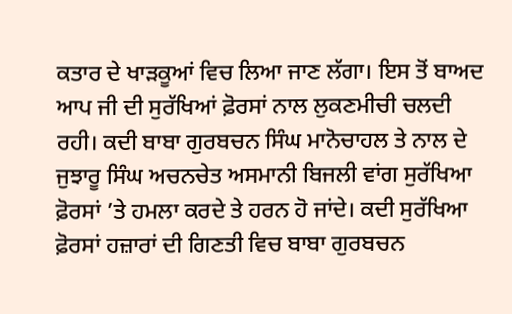ਕਤਾਰ ਦੇ ਖਾਡ਼ਕੂਆਂ ਵਿਚ ਲਿਆ ਜਾਣ ਲੱਗਾ। ਇਸ ਤੋਂ ਬਾਅਦ ਆਪ ਜੀ ਦੀ ਸੁਰੱਖਿਆਂ ਫ਼ੋਰਸਾਂ ਨਾਲ ਲੁਕਣਮੀਚੀ ਚਲਦੀ ਰਹੀ। ਕਦੀ ਬਾਬਾ ਗੁਰਬਚਨ ਸਿੰਘ ਮਾਨੋਚਾਹਲ ਤੇ ਨਾਲ ਦੇ ਜੁਝਾਰੂ ਸਿੰਘ ਅਚਨਚੇਤ ਅਸਮਾਨੀ ਬਿਜਲੀ ਵਾਂਗ ਸੁਰੱਖਿਆ ਫ਼ੋਰਸਾਂ ’ਤੇ ਹਮਲਾ ਕਰਦੇ ਤੇ ਹਰਨ ਹੋ ਜਾਂਦੇ। ਕਦੀ ਸੁਰੱਖਿਆ ਫ਼ੋਰਸਾਂ ਹਜ਼ਾਰਾਂ ਦੀ ਗਿਣਤੀ ਵਿਚ ਬਾਬਾ ਗੁਰਬਚਨ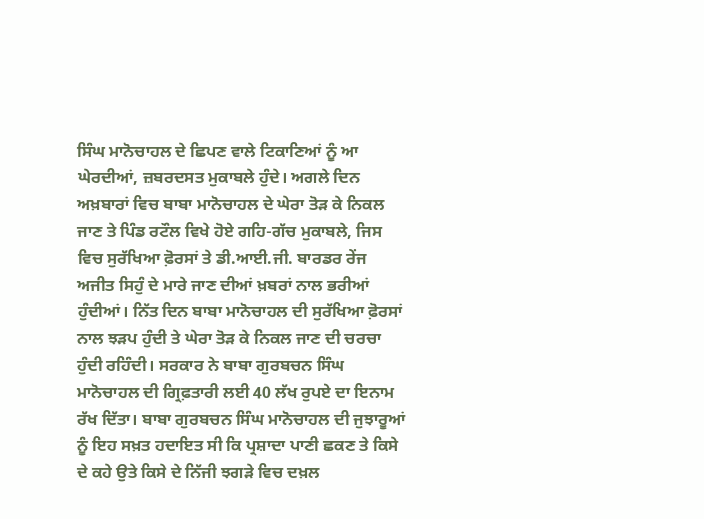ਸਿੰਘ ਮਾਨੋਚਾਹਲ ਦੇ ਛਿਪਣ ਵਾਲੇ ਟਿਕਾਣਿਆਂ ਨੂੰ ਆ ਘੇਰਦੀਆਂ, ਜ਼ਬਰਦਸਤ ਮੁਕਾਬਲੇ ਹੁੰਦੇ। ਅਗਲੇ ਦਿਨ ਅਖ਼ਬਾਰਾਂ ਵਿਚ ਬਾਬਾ ਮਾਨੋਚਾਹਲ ਦੇ ਘੇਰਾ ਤੋਡ਼ ਕੇ ਨਿਕਲ ਜਾਣ ਤੇ ਪਿੰਡ ਰਟੌਲ ਵਿਖੇ ਹੋਏ ਗਹਿ-ਗੱਚ ਮੁਕਾਬਲੇ, ਜਿਸ ਵਿਚ ਸੁਰੱਖਿਆ ਫ਼ੋਰਸਾਂ ਤੇ ਡੀ.ਆਈ.ਜੀ. ਬਾਰਡਰ ਰੇਂਜ ਅਜੀਤ ਸਿਹੁੰ ਦੇ ਮਾਰੇ ਜਾਣ ਦੀਆਂ ਖ਼ਬਰਾਂ ਨਾਲ ਭਰੀਆਂ ਹੁੰਦੀਆਂ। ਨਿੱਤ ਦਿਨ ਬਾਬਾ ਮਾਨੋਚਾਹਲ ਦੀ ਸੁਰੱਖਿਆ ਫ਼ੋਰਸਾਂ ਨਾਲ ਝਡ਼ਪ ਹੁੰਦੀ ਤੇ ਘੇਰਾ ਤੋਡ਼ ਕੇ ਨਿਕਲ ਜਾਣ ਦੀ ਚਰਚਾ ਹੁੰਦੀ ਰਹਿੰਦੀ। ਸਰਕਾਰ ਨੇ ਬਾਬਾ ਗੁਰਬਚਨ ਸਿੰਘ ਮਾਨੋਚਾਹਲ ਦੀ ਗ੍ਰਿਫ਼ਤਾਰੀ ਲਈ 40 ਲੱਖ ਰੁਪਏ ਦਾ ਇਨਾਮ ਰੱਖ ਦਿੱਤਾ। ਬਾਬਾ ਗੁਰਬਚਨ ਸਿੰਘ ਮਾਨੋਚਾਹਲ ਦੀ ਜੁਝਾਰੂਆਂ ਨੂੰ ਇਹ ਸਖ਼ਤ ਹਦਾਇਤ ਸੀ ਕਿ ਪ੍ਰਸ਼ਾਦਾ ਪਾਣੀ ਛਕਣ ਤੇ ਕਿਸੇ ਦੇ ਕਹੇ ਉਤੇ ਕਿਸੇ ਦੇ ਨਿੱਜੀ ਝਗਡ਼ੇ ਵਿਚ ਦਖ਼ਲ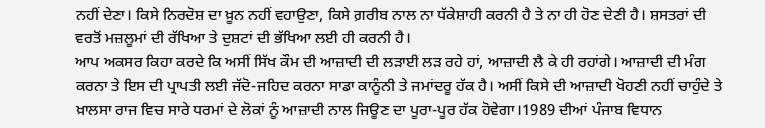ਨਹੀਂ ਦੇਣਾ। ਕਿਸੇ ਨਿਰਦੋਸ਼ ਦਾ ਖ਼ੂਨ ਨਹੀਂ ਵਹਾਉਣਾ, ਕਿਸੇ ਗ਼ਰੀਬ ਨਾਲ ਨਾ ਧੱਕੇਸ਼ਾਹੀ ਕਰਨੀ ਹੈ ਤੇ ਨਾ ਹੀ ਹੋਣ ਦੇਣੀ ਹੈ। ਸ਼ਸਤਰਾਂ ਦੀ ਵਰਤੋਂ ਮਜ਼ਲੂਮਾਂ ਦੀ ਰੱਖਿਆ ਤੇ ਦੁਸ਼ਟਾਂ ਦੀ ਭੱਖਿਆ ਲਈ ਹੀ ਕਰਨੀ ਹੈ।
ਆਪ ਅਕਸਰ ਕਿਹਾ ਕਰਦੇ ਕਿ ਅਸੀਂ ਸਿੱਖ ਕੌਮ ਦੀ ਆਜ਼ਾਦੀ ਦੀ ਲਡ਼ਾਈ ਲਡ਼ ਰਹੇ ਹਾਂ, ਆਜ਼ਾਦੀ ਲੈ ਕੇ ਹੀ ਰਹਾਂਗੇ। ਆਜ਼ਾਦੀ ਦੀ ਮੰਗ ਕਰਨਾ ਤੇ ਇਸ ਦੀ ਪ੍ਰਾਪਤੀ ਲਈ ਜੱਦੋ-ਜਹਿਦ ਕਰਨਾ ਸਾਡਾ ਕਾਨੂੰਨੀ ਤੇ ਜਮਾਂਦਰੂ ਹੱਕ ਹੈ। ਅਸੀਂ ਕਿਸੇ ਦੀ ਆਜ਼ਾਦੀ ਖੋਹਣੀ ਨਹੀਂ ਚਾਹੁੰਦੇ ਤੇ ਖ਼ਾਲਸਾ ਰਾਜ ਵਿਚ ਸਾਰੇ ਧਰਮਾਂ ਦੇ ਲੋਕਾਂ ਨੂੰ ਆਜ਼ਾਦੀ ਨਾਲ ਜਿਊਣ ਦਾ ਪੂਰਾ-ਪੂਰ ਹੱਕ ਹੋਵੇਗਾ।1989 ਦੀਆਂ ਪੰਜਾਬ ਵਿਧਾਨ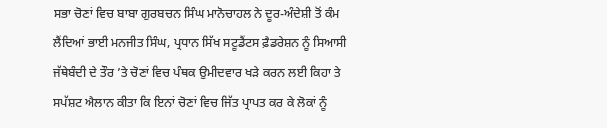ਸਭਾ ਚੋਣਾਂ ਵਿਚ ਬਾਬਾ ਗੁਰਬਚਨ ਸਿੰਘ ਮਾਨੋਚਾਹਲ ਨੇ ਦੂਰ-ਅੰਦੇਸ਼ੀ ਤੋਂ ਕੰਮ ਲੈਂਦਿਆਂ ਭਾਈ ਮਨਜੀਤ ਸਿੰਘ, ਪ੍ਰਧਾਨ ਸਿੱਖ ਸਟੂਡੈਂਟਸ ਫ਼ੈਡਰੇਸ਼ਨ ਨੂੰ ਸਿਆਸੀ ਜੱਥੇਬੰਦੀ ਦੇ ਤੌਰ ’ਤੇ ਚੋਣਾਂ ਵਿਚ ਪੰਥਕ ਉਮੀਦਵਾਰ ਖਡ਼ੇ ਕਰਨ ਲਈ ਕਿਹਾ ਤੇ ਸਪੱਸ਼ਟ ਐਲਾਨ ਕੀਤਾ ਕਿ ਇਨਾਂ ਚੋਣਾਂ ਵਿਚ ਜਿੱਤ ਪ੍ਰਾਪਤ ਕਰ ਕੇ ਲੋਕਾਂ ਨੂੰ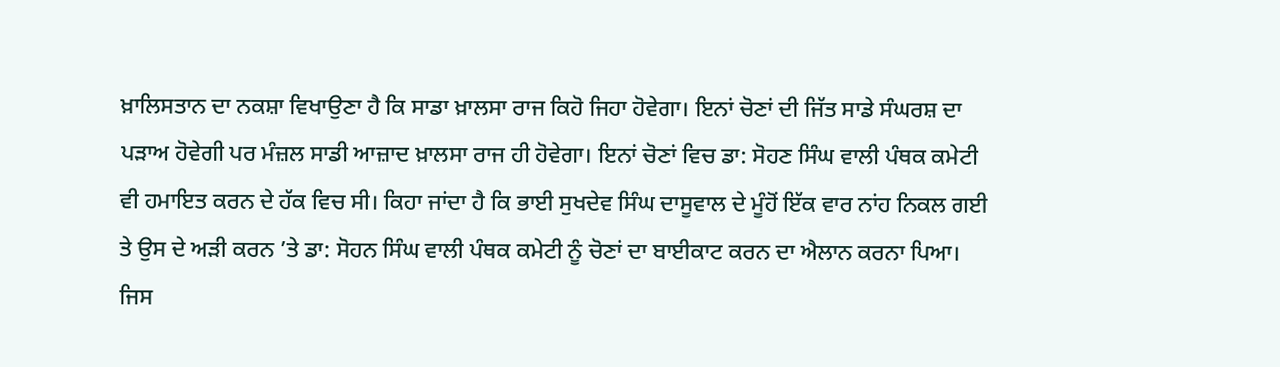ਖ਼ਾਲਿਸਤਾਨ ਦਾ ਨਕਸ਼ਾ ਵਿਖਾਉਣਾ ਹੈ ਕਿ ਸਾਡਾ ਖ਼ਾਲਸਾ ਰਾਜ ਕਿਹੋ ਜਿਹਾ ਹੋਵੇਗਾ। ਇਨਾਂ ਚੋਣਾਂ ਦੀ ਜਿੱਤ ਸਾਡੇ ਸੰਘਰਸ਼ ਦਾ ਪਡ਼ਾਅ ਹੋਵੇਗੀ ਪਰ ਮੰਜ਼ਲ ਸਾਡੀ ਆਜ਼ਾਦ ਖ਼ਾਲਸਾ ਰਾਜ ਹੀ ਹੋਵੇਗਾ। ਇਨਾਂ ਚੋਣਾਂ ਵਿਚ ਡਾ: ਸੋਹਣ ਸਿੰਘ ਵਾਲੀ ਪੰਥਕ ਕਮੇਟੀ ਵੀ ਹਮਾਇਤ ਕਰਨ ਦੇ ਹੱਕ ਵਿਚ ਸੀ। ਕਿਹਾ ਜਾਂਦਾ ਹੈ ਕਿ ਭਾਈ ਸੁਖਦੇਵ ਸਿੰਘ ਦਾਸੂਵਾਲ ਦੇ ਮੂੰਹੋਂ ਇੱਕ ਵਾਰ ਨਾਂਹ ਨਿਕਲ ਗਈ ਤੇ ਉਸ ਦੇ ਅਡ਼ੀ ਕਰਨ ’ਤੇ ਡਾ: ਸੋਹਨ ਸਿੰਘ ਵਾਲੀ ਪੰਥਕ ਕਮੇਟੀ ਨੂੰ ਚੋਣਾਂ ਦਾ ਬਾਈਕਾਟ ਕਰਨ ਦਾ ਐਲਾਨ ਕਰਨਾ ਪਿਆ। ਜਿਸ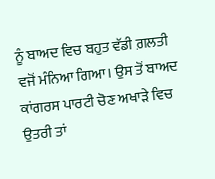ਨੂੰ ਬਾਅਦ ਵਿਚ ਬਹੁਤ ਵੱਡੀ ਗ਼ਲਤੀ ਵਜੋਂ ਮੰਨਿਆ ਗਿਆ। ਉਸ ਤੋਂ ਬਾਅਦ ਕਾਂਗਰਸ ਪਾਰਟੀ ਚੋਣ ਅਖਾਡ਼ੇ ਵਿਚ ਉਤਰੀ ਤਾਂ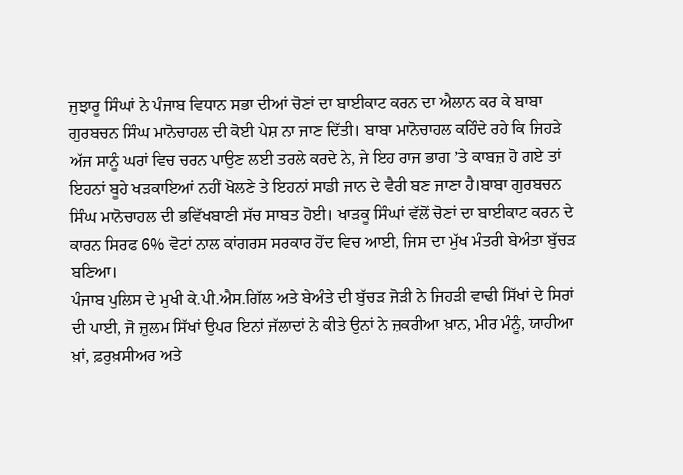ਜੁਝਾਰੂ ਸਿੰਘਾਂ ਨੇ ਪੰਜਾਬ ਵਿਧਾਨ ਸਭਾ ਦੀਆਂ ਚੋਣਾਂ ਦਾ ਬਾਈਕਾਟ ਕਰਨ ਦਾ ਐਲਾਨ ਕਰ ਕੇ ਬਾਬਾ ਗੁਰਬਚਨ ਸਿੰਘ ਮਾਨੋਚਾਹਲ ਦੀ ਕੋਈ ਪੇਸ਼ ਨਾ ਜਾਣ ਦਿੱਤੀ। ਬਾਬਾ ਮਾਨੋਚਾਹਲ ਕਹਿੰਦੇ ਰਹੇ ਕਿ ਜਿਹਡ਼ੇ ਅੱਜ ਸਾਨੂੰ ਘਰਾਂ ਵਿਚ ਚਰਨ ਪਾਉਣ ਲਈ ਤਰਲੇ ਕਰਦੇ ਨੇ, ਜੇ ਇਹ ਰਾਜ ਭਾਗ ’ਤੇ ਕਾਬਜ਼ ਹੋ ਗਏ ਤਾਂ ਇਹਨਾਂ ਬੂਹੇ ਖਡ਼ਕਾਇਆਂ ਨਹੀਂ ਖੋਲਣੇ ਤੇ ਇਹਨਾਂ ਸਾਡੀ ਜਾਨ ਦੇ ਵੈਰੀ ਬਣ ਜਾਣਾ ਹੈ।ਬਾਬਾ ਗੁਰਬਚਨ ਸਿੰਘ ਮਾਨੋਚਾਹਲ ਦੀ ਭਵਿੱਖਬਾਣੀ ਸੱਚ ਸਾਬਤ ਹੋਈ। ਖਾਡ਼ਕੂ ਸਿੰਘਾਂ ਵੱਲੋਂ ਚੋਣਾਂ ਦਾ ਬਾਈਕਾਟ ਕਰਨ ਦੇ ਕਾਰਨ ਸਿਰਫ 6% ਵੋਟਾਂ ਨਾਲ ਕਾਂਗਰਸ ਸਰਕਾਰ ਹੋਂਦ ਵਿਚ ਆਈ, ਜਿਸ ਦਾ ਮੁੱਖ ਮੰਤਰੀ ਬੇਅੰਤਾ ਬੁੱਚਡ਼ ਬਣਿਆ।
ਪੰਜਾਬ ਪੁਲਿਸ ਦੇ ਮੁਖੀ ਕੇ.ਪੀ.ਐਸ.ਗਿੱਲ ਅਤੇ ਬੇਅੰਤੇ ਦੀ ਬੁੱਚਡ਼ ਜੋਡ਼ੀ ਨੇ ਜਿਹਡ਼ੀ ਵਾਢੀ ਸਿੱਖਾਂ ਦੇ ਸਿਰਾਂ ਦੀ ਪਾਈ, ਜੋ ਜ਼ੁਲਮ ਸਿੱਖਾਂ ਉਪਰ ਇਨਾਂ ਜੱਲਾਦਾਂ ਨੇ ਕੀਤੇ ਉਨਾਂ ਨੇ ਜ਼ਕਰੀਆ ਖ਼ਾਨ, ਮੀਰ ਮੰਨੂੰ, ਯਾਹੀਆ ਖ਼ਾਂ, ਫ਼ਰੁਖ਼ਸੀਅਰ ਅਤੇ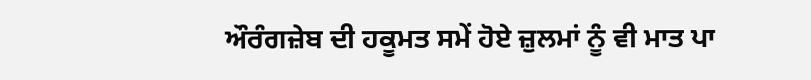ਔਰੰਗਜ਼ੇਬ ਦੀ ਹਕੂਮਤ ਸਮੇਂ ਹੋਏ ਜ਼ੁਲਮਾਂ ਨੂੰ ਵੀ ਮਾਤ ਪਾ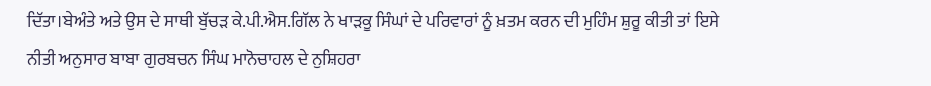ਦਿੱਤਾ।ਬੇਅੰਤੇ ਅਤੇ ਉਸ ਦੇ ਸਾਥੀ ਬੁੱਚਡ਼ ਕੇ.ਪੀ.ਐਸ.ਗਿੱਲ ਨੇ ਖਾਡ਼ਕੂ ਸਿੰਘਾਂ ਦੇ ਪਰਿਵਾਰਾਂ ਨੂੰ ਖ਼ਤਮ ਕਰਨ ਦੀ ਮੁਹਿੰਮ ਸ਼ੁਰੂ ਕੀਤੀ ਤਾਂ ਇਸੇ ਨੀਤੀ ਅਨੁਸਾਰ ਬਾਬਾ ਗੁਰਬਚਨ ਸਿੰਘ ਮਾਨੋਚਾਹਲ ਦੇ ਨੁਸ਼ਿਹਰਾ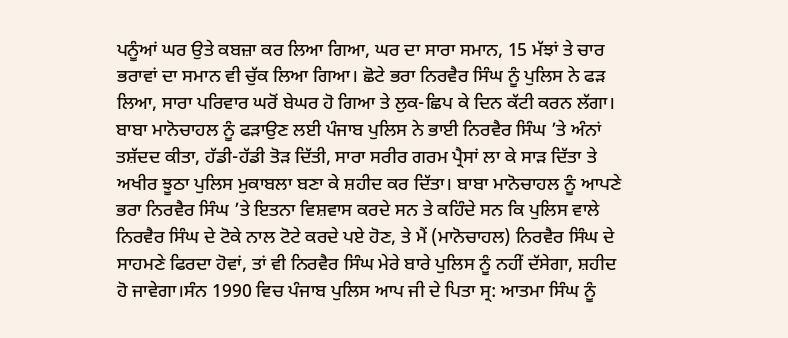ਪਨੂੰਆਂ ਘਰ ਉਤੇ ਕਬਜ਼ਾ ਕਰ ਲਿਆ ਗਿਆ, ਘਰ ਦਾ ਸਾਰਾ ਸਮਾਨ, 15 ਮੱਝਾਂ ਤੇ ਚਾਰ ਭਰਾਵਾਂ ਦਾ ਸਮਾਨ ਵੀ ਚੁੱਕ ਲਿਆ ਗਿਆ। ਛੋਟੇ ਭਰਾ ਨਿਰਵੈਰ ਸਿੰਘ ਨੂੰ ਪੁਲਿਸ ਨੇ ਫਡ਼ ਲਿਆ, ਸਾਰਾ ਪਰਿਵਾਰ ਘਰੋਂ ਬੇਘਰ ਹੋ ਗਿਆ ਤੇ ਲੁਕ-ਛਿਪ ਕੇ ਦਿਨ ਕੱਟੀ ਕਰਨ ਲੱਗਾ। ਬਾਬਾ ਮਾਨੋਚਾਹਲ ਨੂੰ ਫਡ਼ਾਉਣ ਲਈ ਪੰਜਾਬ ਪੁਲਿਸ ਨੇ ਭਾਈ ਨਿਰਵੈਰ ਸਿੰਘ ’ਤੇ ਅੰਨਾਂ ਤਸ਼ੱਦਦ ਕੀਤਾ, ਹੱਡੀ-ਹੱਡੀ ਤੋਡ਼ ਦਿੱਤੀ, ਸਾਰਾ ਸਰੀਰ ਗਰਮ ਪ੍ਰੈਸਾਂ ਲਾ ਕੇ ਸਾਡ਼ ਦਿੱਤਾ ਤੇ ਅਖੀਰ ਝੂਠਾ ਪੁਲਿਸ ਮੁਕਾਬਲਾ ਬਣਾ ਕੇ ਸ਼ਹੀਦ ਕਰ ਦਿੱਤਾ। ਬਾਬਾ ਮਾਨੋਚਾਹਲ ਨੂੰ ਆਪਣੇ ਭਰਾ ਨਿਰਵੈਰ ਸਿੰਘ ’ਤੇ ਇਤਨਾ ਵਿਸ਼ਵਾਸ ਕਰਦੇ ਸਨ ਤੇ ਕਹਿੰਦੇ ਸਨ ਕਿ ਪੁਲਿਸ ਵਾਲੇ ਨਿਰਵੈਰ ਸਿੰਘ ਦੇ ਟੋਕੇ ਨਾਲ ਟੋਟੇ ਕਰਦੇ ਪਏ ਹੋਣ, ਤੇ ਮੈਂ (ਮਾਨੋਚਾਹਲ) ਨਿਰਵੈਰ ਸਿੰਘ ਦੇ ਸਾਹਮਣੇ ਫਿਰਦਾ ਹੋਵਾਂ, ਤਾਂ ਵੀ ਨਿਰਵੈਰ ਸਿੰਘ ਮੇਰੇ ਬਾਰੇ ਪੁਲਿਸ ਨੂੰ ਨਹੀਂ ਦੱਸੇਗਾ, ਸ਼ਹੀਦ ਹੋ ਜਾਵੇਗਾ।ਸੰਨ 1990 ਵਿਚ ਪੰਜਾਬ ਪੁਲਿਸ ਆਪ ਜੀ ਦੇ ਪਿਤਾ ਸ੍ਰ: ਆਤਮਾ ਸਿੰਘ ਨੂੰ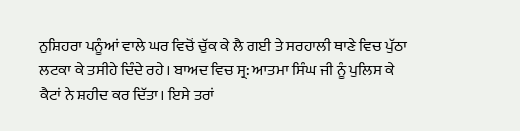ਨੁਸ਼ਿਹਰਾ ਪਨੂੰਆਂ ਵਾਲੇ ਘਰ ਵਿਚੋਂ ਚੁੱਕ ਕੇ ਲੈ ਗਈ ਤੇ ਸਰਹਾਲੀ ਥਾਣੇ ਵਿਚ ਪੁੱਠਾ ਲਟਕਾ ਕੇ ਤਸੀਹੇ ਦਿੰਦੇ ਰਹੇ। ਬਾਅਦ ਵਿਚ ਸ੍ਰ: ਆਤਮਾ ਸਿੰਘ ਜੀ ਨੂੰ ਪੁਲਿਸ ਕੇ ਕੈਟਾਂ ਨੇ ਸ਼ਹੀਦ ਕਰ ਦਿੱਤਾ। ਇਸੇ ਤਰਾਂ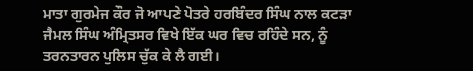ਮਾਤਾ ਗੁਰਮੇਜ ਕੌਰ ਜੋ ਆਪਣੇ ਪੋਤਰੇ ਹਰਬਿੰਦਰ ਸਿੰਘ ਨਾਲ ਕਟਡ਼ਾ ਜੈਮਲ ਸਿੰਘ ਅੰਮ੍ਰਿਤਸਰ ਵਿਖੇ ਇੱਕ ਘਰ ਵਿਚ ਰਹਿੰਦੇ ਸਨ, ਨੂੰ ਤਰਨਤਾਰਨ ਪੁਲਿਸ ਚੁੱਕ ਕੇ ਲੈ ਗਈ।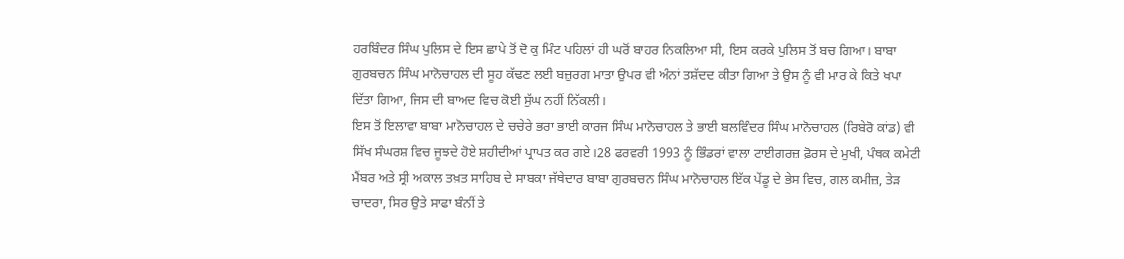ਹਰਬਿੰਦਰ ਸਿੰਘ ਪੁਲਿਸ ਦੇ ਇਸ ਛਾਪੇ ਤੋਂ ਦੋ ਕੁ ਮਿੰਟ ਪਹਿਲਾਂ ਹੀ ਘਰੋਂ ਬਾਹਰ ਨਿਕਲਿਆ ਸੀ, ਇਸ ਕਰਕੇ ਪੁਲਿਸ ਤੋਂ ਬਚ ਗਿਆ। ਬਾਬਾ ਗੁਰਬਚਨ ਸਿੰਘ ਮਾਨੋਚਾਹਲ ਦੀ ਸੂਹ ਕੱਢਣ ਲਈ ਬਜ਼ੁਰਗ ਮਾਤਾ ਉਪਰ ਵੀ ਅੰਨਾਂ ਤਸ਼ੱਦਦ ਕੀਤਾ ਗਿਆ ਤੇ ਉਸ ਨੂੰ ਵੀ ਮਾਰ ਕੇ ਕਿਤੇ ਖਪਾ ਦਿੱਤਾ ਗਿਆ, ਜਿਸ ਦੀ ਬਾਅਦ ਵਿਚ ਕੋਈ ਸੁੱਘ ਨਹੀਂ ਨਿੱਕਲੀ।
ਇਸ ਤੋਂ ਇਲਾਵਾ ਬਾਬਾ ਮਾਨੋਚਾਹਲ ਦੇ ਚਚੇਰੇ ਭਰਾ ਭਾਈ ਕਾਰਜ ਸਿੰਘ ਮਾਨੋਚਾਹਲ ਤੇ ਭਾਈ ਬਲਵਿੰਦਰ ਸਿੰਘ ਮਾਨੋਚਾਹਲ (ਰਿਬੇਰੋ ਕਾਂਡ) ਵੀ ਸਿੱਖ ਸੰਘਰਸ਼ ਵਿਚ ਜੂਝਦੇ ਹੋਏ ਸ਼ਹੀਦੀਆਂ ਪ੍ਰਾਪਤ ਕਰ ਗਏ।28 ਫਰਵਰੀ 1993 ਨੂੰ ਭਿੰਡਰਾਂ ਵਾਲਾ ਟਾਈਗਰਜ਼ ਫ਼ੋਰਸ ਦੇ ਮੁਖੀ, ਪੰਥਕ ਕਮੇਟੀ ਮੈਂਬਰ ਅਤੇ ਸ੍ਰੀ ਅਕਾਲ ਤਖ਼ਤ ਸਾਹਿਬ ਦੇ ਸਾਬਕਾ ਜੱਥੇਦਾਰ ਬਾਬਾ ਗੁਰਬਚਨ ਸਿੰਘ ਮਾਨੋਚਾਹਲ ਇੱਕ ਪੇਂਡੂ ਦੇ ਭੇਸ ਵਿਚ, ਗਲ ਕਮੀਜ਼, ਤੇਡ਼ ਚਾਦਰਾ, ਸਿਰ ਉਤੇ ਸਾਫਾ ਬੰਨੀਂ ਤੇ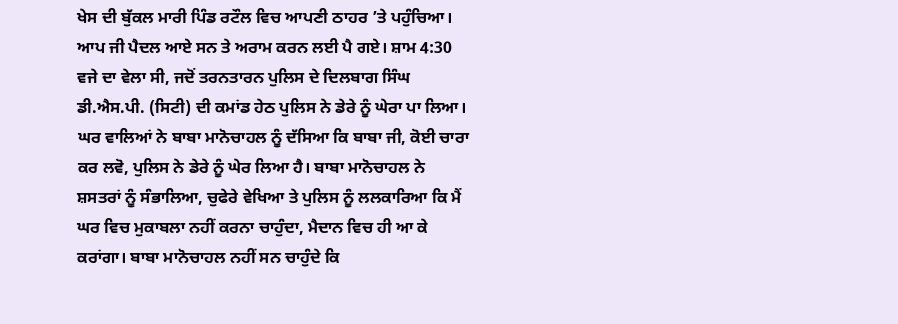ਖੇਸ ਦੀ ਬੁੱਕਲ ਮਾਰੀ ਪਿੰਡ ਰਟੌਲ ਵਿਚ ਆਪਣੀ ਠਾਹਰ ’ਤੇ ਪਹੁੰਚਿਆ। ਆਪ ਜੀ ਪੈਦਲ ਆਏ ਸਨ ਤੇ ਅਰਾਮ ਕਰਨ ਲਈ ਪੈ ਗਏ। ਸ਼ਾਮ 4:30 ਵਜੇ ਦਾ ਵੇਲਾ ਸੀ, ਜਦੋਂ ਤਰਨਤਾਰਨ ਪੁਲਿਸ ਦੇ ਦਿਲਬਾਗ ਸਿੰਘ ਡੀ.ਐਸ.ਪੀ. (ਸਿਟੀ) ਦੀ ਕਮਾਂਡ ਹੇਠ ਪੁਲਿਸ ਨੇ ਡੇਰੇ ਨੂੰ ਘੇਰਾ ਪਾ ਲਿਆ। ਘਰ ਵਾਲਿਆਂ ਨੇ ਬਾਬਾ ਮਾਨੋਚਾਹਲ ਨੂੰ ਦੱਸਿਆ ਕਿ ਬਾਬਾ ਜੀ, ਕੋਈ ਚਾਰਾ ਕਰ ਲਵੋ, ਪੁਲਿਸ ਨੇ ਡੇਰੇ ਨੂੰ ਘੇਰ ਲਿਆ ਹੈ। ਬਾਬਾ ਮਾਨੋਚਾਹਲ ਨੇ ਸ਼ਸਤਰਾਂ ਨੂੰ ਸੰਭਾਲਿਆ, ਚੁਫੇਰੇ ਵੇਖਿਆ ਤੇ ਪੁਲਿਸ ਨੂੰ ਲਲਕਾਰਿਆ ਕਿ ਮੈਂ ਘਰ ਵਿਚ ਮੁਕਾਬਲਾ ਨਹੀਂ ਕਰਨਾ ਚਾਹੁੰਦਾ, ਮੈਦਾਨ ਵਿਚ ਹੀ ਆ ਕੇ ਕਰਾਂਗਾ। ਬਾਬਾ ਮਾਨੋਚਾਹਲ ਨਹੀਂ ਸਨ ਚਾਹੁੰਦੇ ਕਿ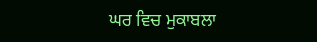ਘਰ ਵਿਚ ਮੁਕਾਬਲਾ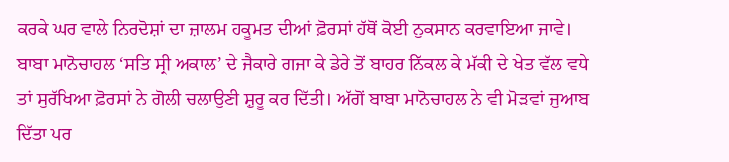ਕਰਕੇ ਘਰ ਵਾਲੇ ਨਿਰਦੋਸ਼ਾਂ ਦਾ ਜ਼ਾਲਮ ਹਕੂਮਤ ਦੀਆਂ ਫ਼ੋਰਸਾਂ ਹੱਥੋਂ ਕੋਈ ਨੁਕਸਾਨ ਕਰਵਾਇਆ ਜਾਵੇ। ਬਾਬਾ ਮਾਨੋਚਾਹਲ ‘ਸਤਿ ਸ੍ਰੀ ਅਕਾਲ’ ਦੇ ਜੈਕਾਰੇ ਗਜਾ ਕੇ ਡੇਰੇ ਤੋਂ ਬਾਹਰ ਨਿੱਕਲ ਕੇ ਮੱਕੀ ਦੇ ਖੇਤ ਵੱਲ ਵਧੇ ਤਾਂ ਸੁਰੱਖਿਆ ਫ਼ੋਰਸਾਂ ਨੇ ਗੋਲੀ ਚਲਾਉਣੀ ਸ਼ੁਰੂ ਕਰ ਦਿੱਤੀ। ਅੱਗੋਂ ਬਾਬਾ ਮਾਨੋਚਾਹਲ ਨੇ ਵੀ ਮੋਡ਼ਵਾਂ ਜੁਆਬ ਦਿੱਤਾ ਪਰ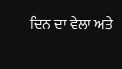ਦਿਨ ਦਾ ਵੇਲਾ ਅਤੇ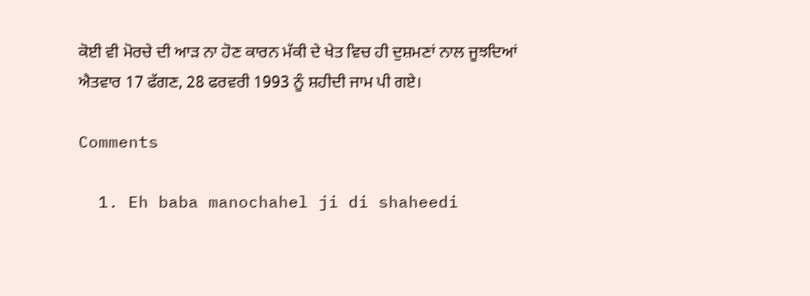ਕੋਈ ਵੀ ਮੋਰਚੇ ਦੀ ਆਡ਼ ਨਾ ਹੋਣ ਕਾਰਨ ਮੱਕੀ ਦੇ ਖੇਤ ਵਿਚ ਹੀ ਦੁਸ਼ਮਣਾਂ ਨਾਲ ਜੂਝਦਿਆਂ ਐਤਵਾਰ 17 ਫੱਗਣ, 28 ਫਰਵਰੀ 1993 ਨੂੰ ਸ਼ਹੀਦੀ ਜਾਮ ਪੀ ਗਏ।

Comments

  1. Eh baba manochahel ji di shaheedi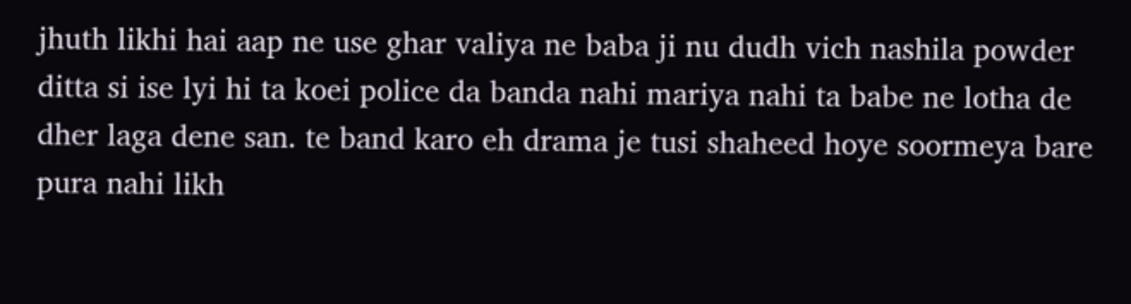jhuth likhi hai aap ne use ghar valiya ne baba ji nu dudh vich nashila powder ditta si ise lyi hi ta koei police da banda nahi mariya nahi ta babe ne lotha de dher laga dene san. te band karo eh drama je tusi shaheed hoye soormeya bare pura nahi likh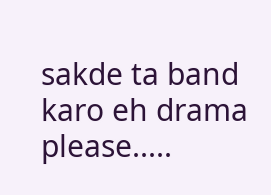sakde ta band karo eh drama please.....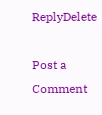ReplyDelete

Post a Comment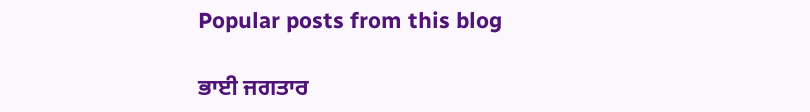Popular posts from this blog

ਭਾਈ ਜਗਤਾਰ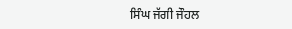ਸਿੰਘ ਜੱਗੀ ਜੌਹਲ